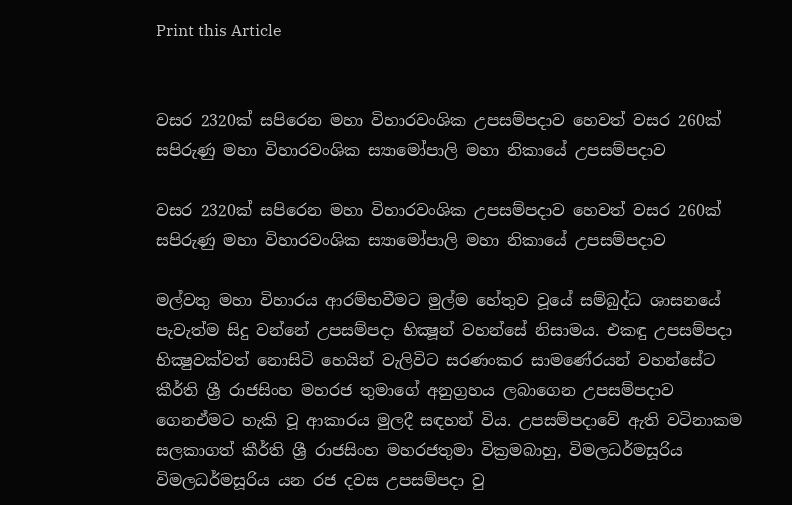Print this Article


වසර 2320ක් සපිරෙන මහා විහාරවංශික උපසම්පදාව හෙවත් වසර 260ක් සපිරුණු මහා විහාරවංශික ස්‍යාමෝපාලි මහා නිකායේ උපසම්පදාව

වසර 2320ක් සපිරෙන මහා විහාරවංශික උපසම්පදාව හෙවත් වසර 260ක් සපිරුණු මහා විහාරවංශික ස්‍යාමෝපාලි මහා නිකායේ උපසම්පදාව

මල්වතු මහා විහාරය ආරම්භවීමට මුල්ම හේතුව වූයේ සම්බුද්ධ ශාසනයේ පැවැත්ම සිදු වන්නේ උපසම්පදා භික්‍ෂූන් වහන්සේ නිසාමය. එකඳු උපසම්පදා භික්‍ෂුවක්වත් නොසිටි හෙයින් වැලිවිට සරණංකර සාමණේරයන් වහන්සේට කීර්ති ශ්‍රී රාජසිංහ මහරජ තුමාගේ අනුග්‍රහය ලබාගෙන උපසම්පදාව ගෙනඒමට හැකි වූ ආකාරය මුලදී සඳහන් විය. උපසම්පදාවේ ඇති වටිනාකම සලකාගත් කීර්ති ශ්‍රී රාජසිංහ මහරජතුමා වික්‍රමබාහු, විමලධර්මසූරිය විමලධර්මසූරිය යන රජ දවස උපසම්පදා වු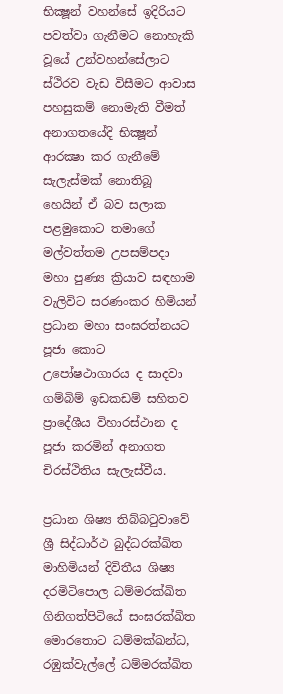භික්‍ෂූන් වහන්සේ ඉදිරියට පවත්වා ගැනීමට නොහැකි වූයේ උන්වහන්සේලාට ස්ථිරව වැඩ විසීමට ආවාස පහසුකම් නොමැති වීමත් අනාගතයේදි භික්‍ෂූන් ආරක්‍ෂා කර ගැනීමේ සැලැස්මක් නොතිබූ හෙයින් ඒ බව සලාක පළමුකොට තමාගේ මල්වත්තම උපසම්පදා මහා පුණ්‍ය ක්‍රියාව සඳහාම වැලිවිට සරණංකර හිමියන් ප්‍රධාන මහා සංඝරත්නයට පූජා කොට උපෝෂථාගාරය ද සාදවා ගම්බිම් ඉඩකඩම් සහිතව ප්‍රාදේශීය විහාරස්ථාන ද පූජා කරමින් අනාගත චිරස්ථිතිය සැලැස්වීය.

ප්‍රධාන ශිෂ්‍ය තිබ්බටුවාවේ ශ්‍රී සිද්ධාර්ථ බුද්ධරක්‍ඛිත මාහිමියන් දිවිතීය ශිෂ්‍ය දරමිටිපොල ධම්මරක්‍ඛිත ගිනිගත්පිටියේ සංඝරක්‍ඛිත මොරතොට ධම්මක්‍ඛන්ධ, රඹුක්වැල්ලේ ධම්මරක්ඛිත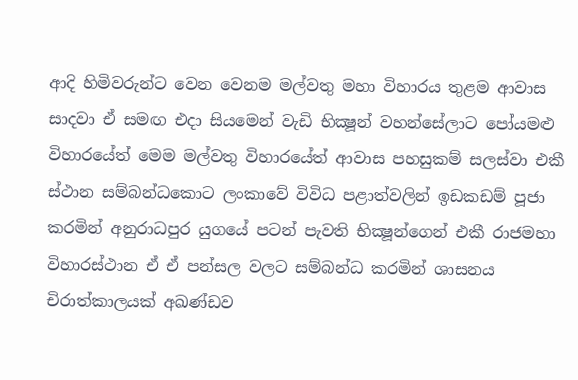ආදි හිමිවරුන්ට වෙන වෙනම මල්වතු මහා විහාරය තුළම ආවාස සාදවා ඒ සමඟ එදා සියමෙන් වැඩි භික්‍ෂූන් වහන්සේලාට පෝයමළු විහාරයේත් මෙම මල්වතු විහාරයේත් ආවාස පහසුකම් සලස්වා එකී ස්ථාන සම්බන්ධකොට ලංකාවේ විවිධ පළාත්වලින් ඉඩකඩම් පූජා කරමින් අනුරාධපුර යුගයේ පටන් පැවති භික්‍ෂූන්ගෙන් එකී රාජමහා විහාරස්ථාන ඒ ඒ පන්සල වලට සම්බන්ධ කරමින් ශාසනය චිරාත්කාලයක් අඛණ්ඩව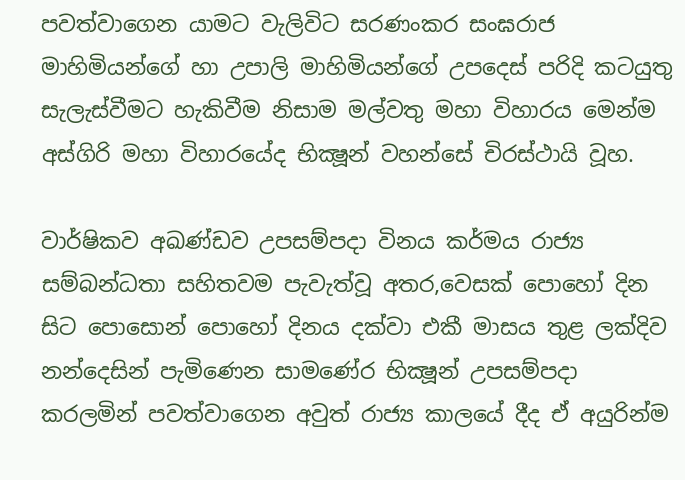පවත්වාගෙන යාමට වැලිවිට සරණංකර සංඝරාජ මාහිමියන්ගේ හා උපාලි මාහිමියන්ගේ උපදෙස් පරිදි කටයුතු සැලැස්වීමට හැකිවීම නිසාම මල්වතු මහා විහාරය මෙන්ම අස්ගිරි මහා විහාරයේද භික්‍ෂූන් වහන්සේ චිරස්ථායි වූහ.

වාර්ෂිකව අඛණ්ඩව උපසම්පදා විනය කර්මය රාජ්‍ය සම්බන්ධතා සහිතවම පැවැත්වූ අතර,වෙසක් පොහෝ දින සිට පොසොන් පොහෝ දිනය දක්වා එකී මාසය තුළ ලක්දිව නන්දෙසින් පැමිණෙන සාමණේර භික්‍ෂූන් උපසම්පදා කරලමින් පවත්වාගෙන අවුත් රාජ්‍ය කාලයේ දීද ඒ අයුරින්ම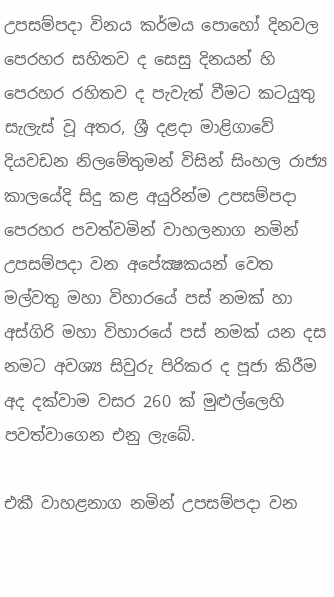උපසම්පදා විනය කර්මය පොහෝ දිනවල පෙරහර සහිතව ද සෙසු දිනයන් හි පෙරහර රහිතව ද පැවැත් වීමට කටයුතු සැලැස් වූ අතර, ශ්‍රී දළදා මාළිගාවේ දියවඩන නිලමේතුමන් විසින් සිංහල රාජ්‍ය කාලයේදි සිදු කළ අයුරින්ම උපසම්පදා පෙරහර පවත්වමින් වාහලනාග නමින් උපසම්පදා වන අපේක්‍ෂකයන් වෙත මල්වතු මහා විහාරයේ පස් නමක් හා අස්ගිරි මහා විහාරයේ පස් නමක් යන දස නමට අවශ්‍ය සිවුරු පිරිකර ද පූජා කිරීම අද දක්වාම වසර 260 ක් මුළුල්ලෙහි පවත්වාගෙන එනු ලැබේ.

එකී වාහළනාග නමින් උපසම්පදා වන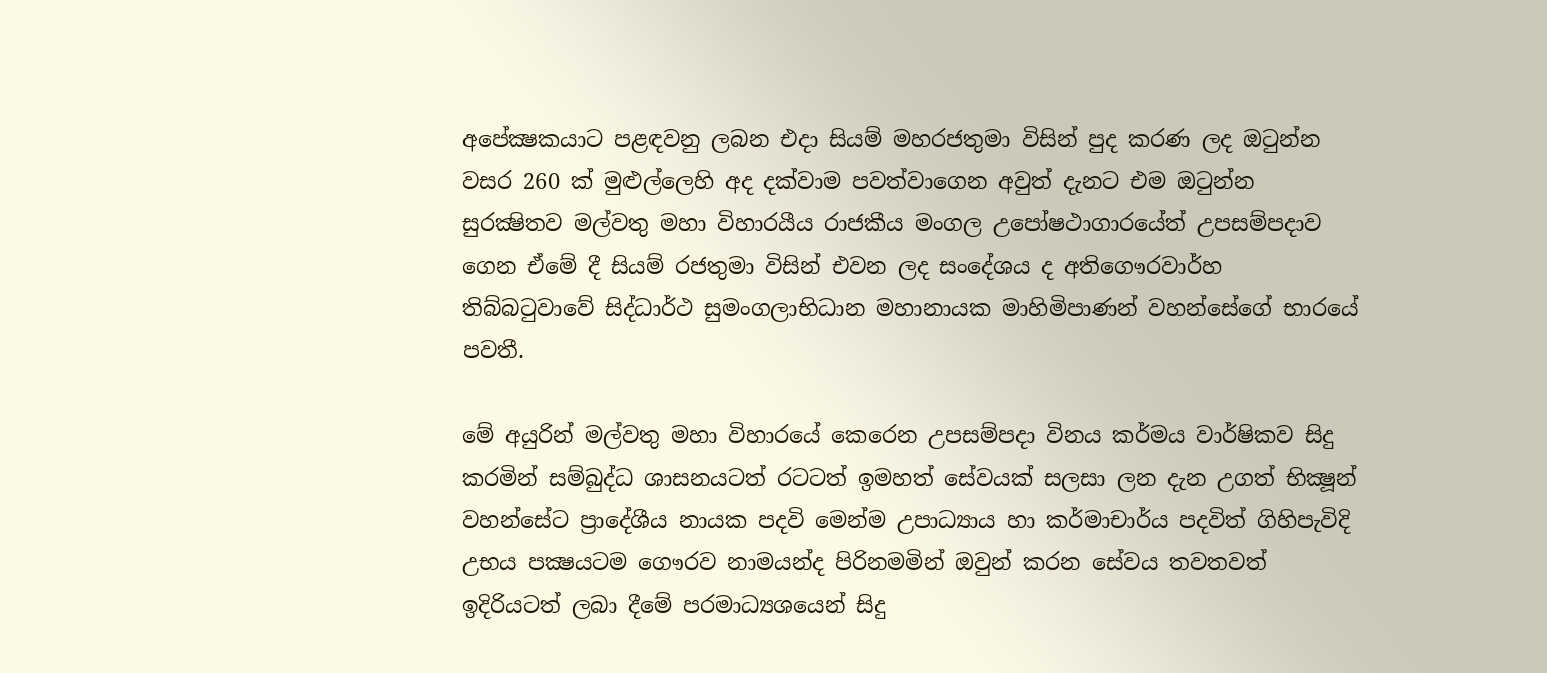අපේක්‍ෂකයාට පළඳවනු ලබන එදා සියම් මහරජතුමා විසින් පුද කරණ ලද ඔටුන්න වසර 260 ක් මුළුල්ලෙහි අද දක්වාම පවත්වාගෙන අවුත් දැනට එම ඔටුන්න සුරක්‍ෂිතව මල්වතු මහා විහාරයීය රාජකීය මංගල උපෝෂථාගාරයේත් උපසම්පදාව ගෙන ඒමේ දී සියම් රජතුමා විසින් එවන ලද සංදේශය ද අතිගෞරවාර්හ තිබ්බටුවාවේ සිද්ධාර්ථ සුමංගලාභිධාන මහානායක මාහිමිපාණන් වහන්සේගේ භාරයේ පවතී.

මේ අයුරින් මල්වතු මහා විහාරයේ කෙරෙන උපසම්පදා විනය කර්මය වාර්ෂිකව සිදු කරමින් සම්බුද්ධ ශාසනයටත් රටටත් ඉමහත් සේවයක් සලසා ලන දැන උගත් භික්‍ෂූන් වහන්සේට ප්‍රාදේශීය නායක පදවි මෙන්ම උපාධ්‍යාය හා කර්මාචාර්ය පදවිත් ගිහිපැවිදි උභය පක්‍ෂයටම ගෞරව නාමයන්ද පිරිනමමින් ඔවුන් කරන සේවය තවතවත් ඉදිරියටත් ලබා දීමේ පරමාධ්‍යශයෙන් සිදු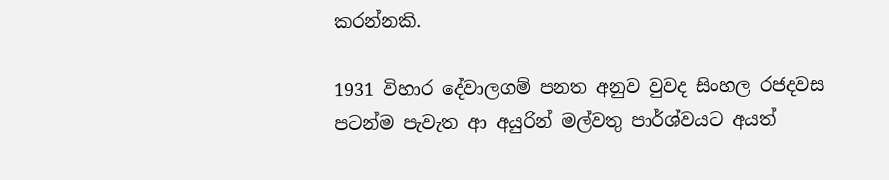කරන්නකි.

1931 විහාර දේවාලගම් පනත අනුව වුවද සිංහල රජදවස පටන්ම පැවැත ආ අයුරින් මල්වතු පාර්ශ්වයට අයත්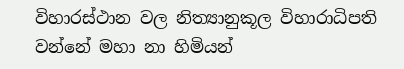විහාරස්ථාන වල නිත්‍යානුකූල විහාරාධිපති වන්නේ මහා නා හිමියන්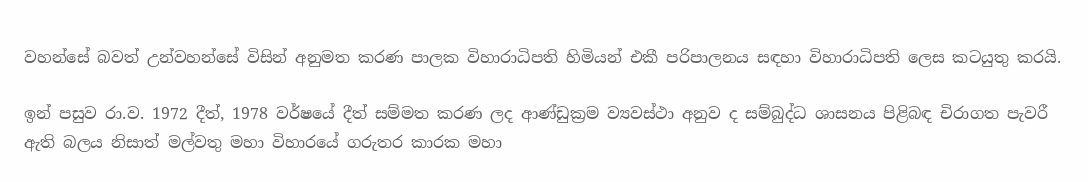වහන්සේ බවත් උන්වහන්සේ විසින් අනුමත කරණ පාලක විහාරාධිපති හිමියන් එකී පරිපාලනය සඳහා විහාරාධිපති ලෙස කටයුතු කරයි.

ඉන් පසුව රා.ව. 1972 දීත්, 1978 වර්ෂයේ දීත් සම්මත කරණ ලද ආණ්ඩුක්‍රම ව්‍යවස්ථා අනුව ද සම්බුද්ධ ශාසනය පිළිබඳ චිරාගත පැවරී ඇති බලය නිසාත් මල්වතු මහා විහාරයේ ගරුතර කාරක මහා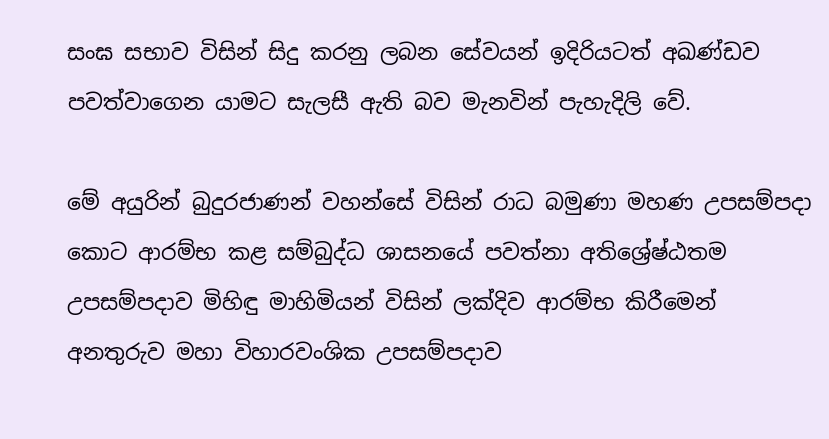සංඝ සභාව විසින් සිදු කරනු ලබන සේවයන් ඉදිරියටත් අඛණ්ඩව පවත්වාගෙන යාමට සැලසී ඇති බව මැනවින් පැහැදිලි වේ.

මේ අයුරින් බුදුරජාණන් වහන්සේ විසින් රාධ බමුණා මහණ උපසම්පදා කොට ආරම්භ කළ සම්බුද්ධ ශාසනයේ පවත්නා අතිශ්‍රේෂ්ඨතම උපසම්පදාව මිහිඳු මාහිමියන් විසින් ලක්දිව ආරම්භ කිරීමෙන් අනතුරුව මහා විහාරවංශික උපසම්පදාව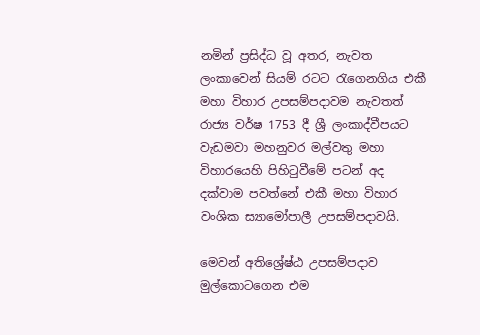නමින් ප්‍රසිද්ධ වූ අතර, නැවත ලංකාවෙන් සියම් රටට රැගෙනගිය එකී මහා විහාර උපසම්පදාවම නැවතත් රාජ්‍ය වර්ෂ 1753 දී ශ්‍රී ලංකාද්වීපයට වැඩමවා මහනුවර මල්වතු මහා විහාරයෙහි පිහිටුවීමේ පටන් අද දක්වාම පවත්නේ එකී මහා විහාර වංශික ස්‍යාමෝපාලී උපසම්පදාවයි.

මෙවන් අතිශ්‍රේෂ්ඨ උපසම්පදාව මුල්කොටගෙන එම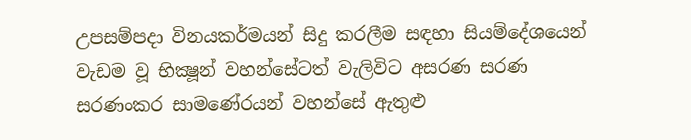උපසම්පදා විනයකර්මයන් සිදු කරලීම සඳහා සියම්දේශයෙන් වැඩම වූ භික්‍ෂූන් වහන්සේටත් වැලිවිට අසරණ සරණ සරණංකර සාමණේරයන් වහන්සේ ඇතුළු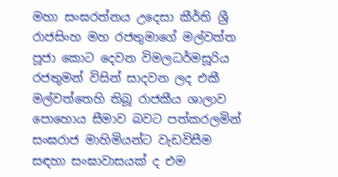මහා සංඝරත්නය උදෙසා කීර්ති ශ්‍රී රාජසිංහ මහ රජතුමාගේ මල්වත්ත පූජා කොට දෙවන විමලධර්මසූරිය රජතුමන් විසින් සාදවන ලද එකී මල්වත්තෙහි තිබූ රාජකීය ශාලාව පොහොය සීමාව බවට පත්කරලමින් සංඝරාජ මාහිමියන්ට වැඩවිසීම සඳහා සංඝාවාසයක් ද එම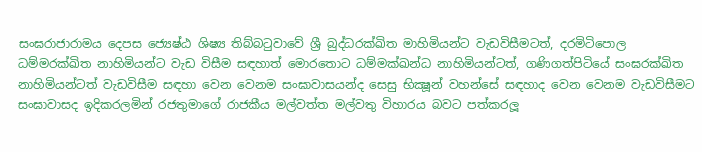සංඝරාජාරාමය දෙපස ජ්‍යෙෂ්ඨ ශිෂ්‍ය තිබ්බටුවාවේ ශ්‍රී බුද්ධරක්‍ඛිත මාහිමියන්ට වැඩවිසීමටත්, දරමිටිපොල ධම්මරක්‍ඛිත නාහිමියන්ට වැඩ විසීම සඳහාත් මොරතොට ධම්මක්‍ඛන්ධ නාහිමියන්ටත්, ගණිගත්පිටියේ සංඝරක්‍ඛිත නාහිමියන්ටත් වැඩවිසීම සඳහා වෙන වෙනම සංඝාවාසයන්ද සෙසු භික්‍ෂූන් වහන්සේ සඳහාද වෙන වෙනම වැඩවිසීමට සංඝාවාසද ඉදිකරලමින් රජතුමාගේ රාජකීය මල්වත්ත මල්වතු විහාරය බවට පත්කරලූ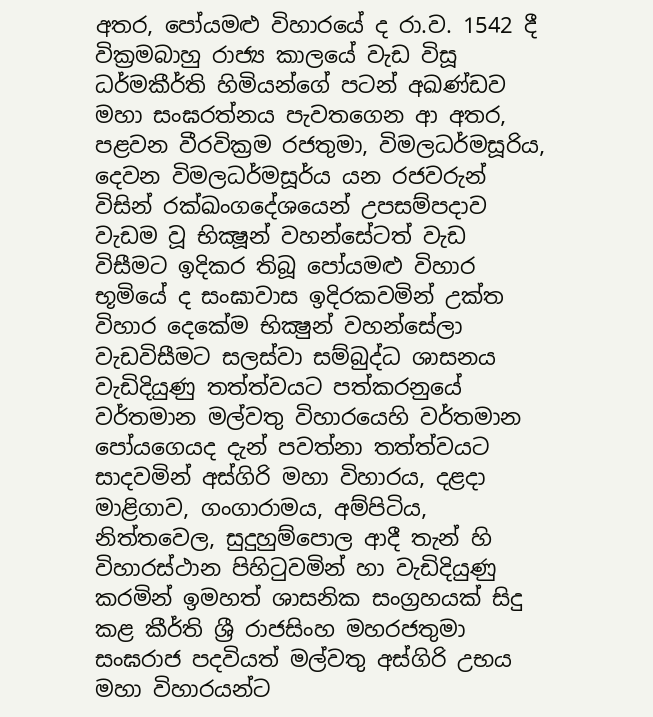අතර, පෝයමළු විහාරයේ ද රා.ව. 1542 දී වික්‍රමබාහු රාජ්‍ය කාලයේ වැඩ විසූ ධර්මකීර්ති හිමියන්ගේ පටන් අඛණ්ඩව මහා සංඝරත්නය පැවතගෙන ආ අතර, පළවන වීරවික්‍රම රජතුමා, විමලධර්මසූරිය, දෙවන විමලධර්මසූර්ය යන රජවරුන් විසින් රක්‍ඛංගදේශයෙන් උපසම්පදාව වැඩම වූ භික්‍ෂූන් වහන්සේටත් වැඩ විසීමට ඉදිකර තිබූ පෝයමළු විහාර භූමියේ ද සංඝාවාස ඉදිරකවමින් උක්ත විහාර දෙකේම භික්‍ෂුන් වහන්සේලා වැඩවිසීමට සලස්වා සම්බුද්ධ ශාසනය වැඩිදියුණු තත්ත්වයට පත්කරනුයේ වර්තමාන මල්වතු විහාරයෙහි වර්තමාන පෝයගෙයද දැන් පවත්නා තත්ත්වයට සාදවමින් අස්ගිරි මහා විහාරය, දළදා මාළිගාව, ගංගාරාමය, අම්පිටිය, නිත්තවෙල, සුදුහුම්පොල ආදී තැන් හි විහාරස්ථාන පිහිටුවමින් හා වැඩිදියුණු කරමින් ඉමහත් ශාසනික සංග්‍රහයක් සිදු කළ කීර්ති ශ්‍රී රාජසිංහ මහරජතුමා සංඝරාජ පදවියත් මල්වතු අස්ගිරි උභය මහා විහාරයන්ට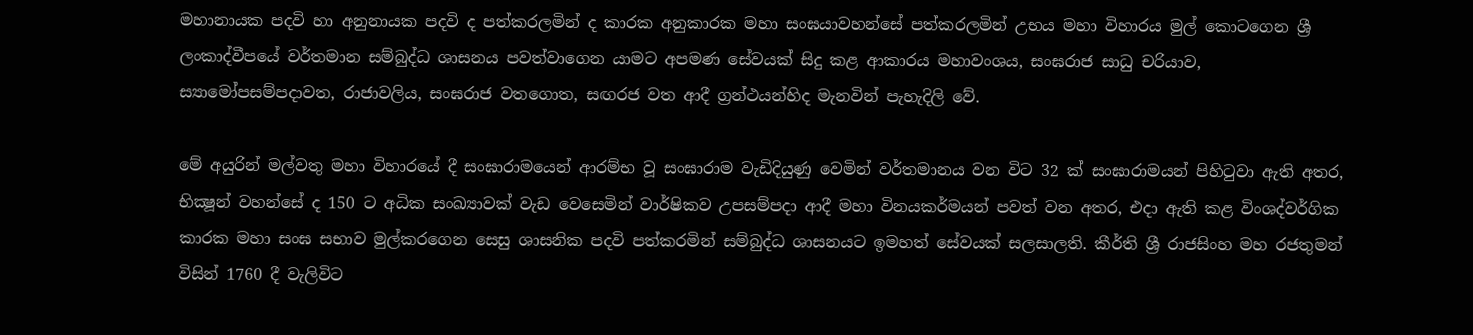මහානායක පදවි හා අනුනායක පදවි ද පත්කරලමින් ද කාරක අනුකාරක මහා සංඝයාවහන්සේ පත්කරලමින් උභය මහා විහාරය මුල් කොටගෙන ශ්‍රී ලංකාද්වීපයේ වර්තමාන සම්බුද්ධ ශාසනය පවත්වාගෙන යාමට අපමණ සේවයක් සිදු කළ ආකාරය මහාවංශය, සංඝරාජ සාධු චරියාව, ස්‍යාමෝපසම්පදාවත, රාජාවලිය, සංඝරාජ වතගොත, සඟරජ වත ආදී ග්‍රන්ථයන්හිද මැනවින් පැහැදිලි වේ.

මේ අයුරින් මල්වතු මහා විහාරයේ දී සංඝාරාමයෙන් ආරම්භ වූ සංඝාරාම වැඩිදියුණු වෙමින් වර්තමානය වන විට 32 ක් සංඝාරාමයන් පිහිටුවා ඇති අතර, භික්‍ෂූන් වහන්සේ ද 150 ට අධික සංඛ්‍යාවක් වැඩ වෙසෙමින් වාර්ෂිකව උපසම්පදා ආදී මහා විනයකර්මයන් පවත් වන අතර, එදා ඇති කළ විංශද්වර්ගික කාරක මහා සංඝ සභාව මුල්කරගෙන සෙසු ශාසනික පදවි පත්කරමින් සම්බුද්ධ ශාසනයට ඉමහත් සේවයක් සලසාලති. කීර්ති ශ්‍රී රාජසිංහ මහ රජතුමන් විසින් 1760 දී වැලිවිට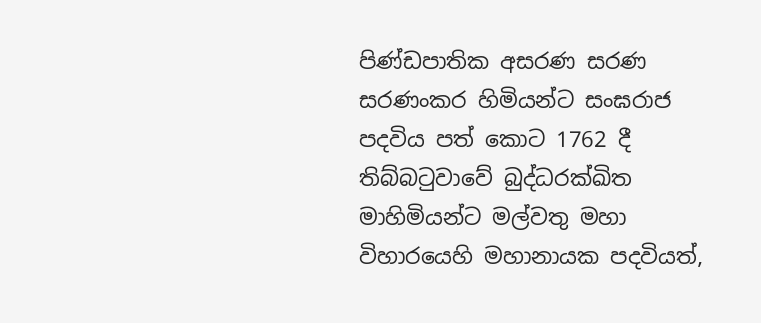පිණ්ඩපාතික අසරණ සරණ සරණංකර හිමියන්ට සංඝරාජ පදවිය පත් කොට 1762 දී තිබ්බටුවාවේ බුද්ධරක්‍ඛිත මාහිමියන්ට මල්වතු මහා විහාරයෙහි මහානායක පදවියත්,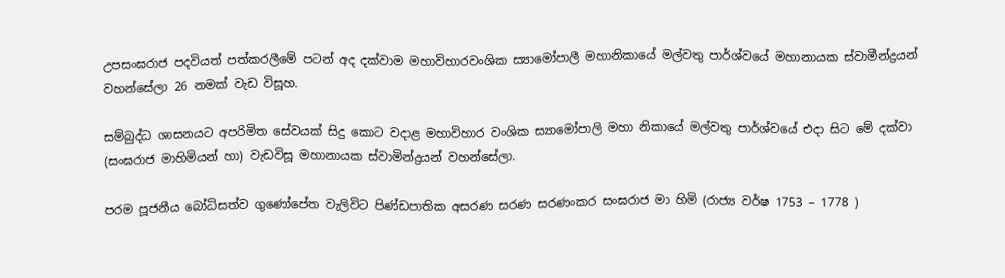උපසංඝරාජ පදවියත් පත්කරලීමේ පටන් අද දක්වාම මහාවිහාරවංශික ස්‍යාමෝපාලී මහානිකායේ මල්වතු පාර්ශ්වයේ මහානායක ස්වාමීන්ද්‍රයන් වහන්සේලා 26 නමක් වැඩ විසූහ.

සම්බුද්ධ ශාසනයට අපරිමිත සේවයක් සිදු කොට වදාළ මහාවිහාර වංශික ස්‍යාමෝපාලි මහා නිකායේ මල්වතු පාර්ශ්වයේ එදා සිට මේ දක්වා (සංඝරාජ මාහිමියන් හා) වැඩවිසූ මහානායක ස්වාමින්ද්‍රයන් වහන්සේලා.

පරම පූජනීය බෝධිසත්ව ගුණෝපේත වැලිවිට පිණ්ඩපාතික අසරණ සරණ සරණංකර සංඝරාජ මා හිමි (රාජ්‍ය වර්ෂ 1753 – 1778 )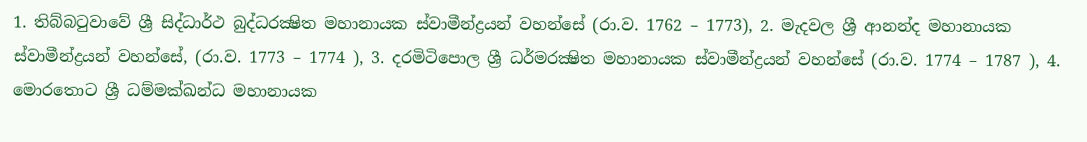1. තිබ්බටුවාවේ ශ්‍රී සිද්ධාර්ථ බුද්ධරක්‍ෂිත මහානායක ස්වාමීන්ද්‍රයන් වහන්සේ (රා.ව. 1762 – 1773), 2. මැදවල ශ්‍රී ආනන්ද මහානායක ස්වාමීන්ද්‍රයන් වහන්සේ, (රා.ව. 1773 – 1774 ), 3. දරමිටිපොල ශ්‍රී ධර්මරක්‍ෂිත මහානායක ස්වාමීන්ද්‍රයන් වහන්සේ (රා.ව. 1774 – 1787 ), 4. මොරතොට ශ්‍රී ධම්මක්‍ඛන්ධ මහානායක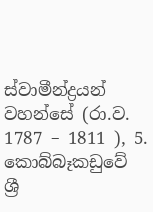ස්වාමීන්ද්‍රයන් වහන්සේ (රා.ව. 1787 – 1811 ), 5. කොබ්බෑකඩුවේ ශ්‍රී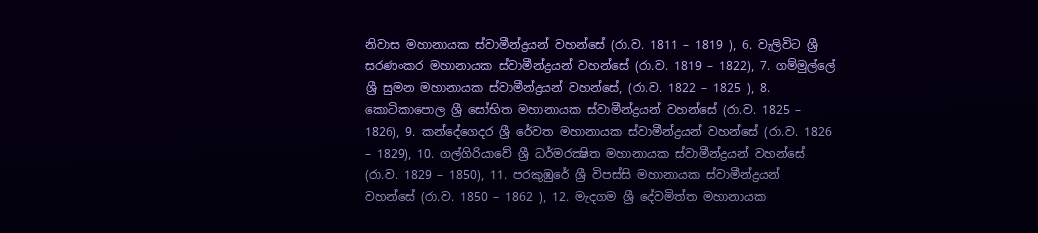නිවාස මහානායක ස්වාමීන්ද්‍රයන් වහන්සේ (රා.ව. 1811 – 1819 ), 6. වැලිවිට ශ්‍රී සරණංකර මහානායක ස්වාමීන්ද්‍රයන් වහන්සේ (රා.ව. 1819 – 1822), 7. ගම්මුල්ලේ ශ්‍රී සුමන මහානායක ස්වාමීන්ද්‍රයන් වහන්සේ, (රා.ව. 1822 – 1825 ), 8. කොටිකාපොල ශ්‍රී සෝභිත මහානායක ස්වාමීන්ද්‍රයන් වහන්සේ (රා.ව. 1825 – 1826), 9. කන්දේගෙදර ශ්‍රී රේවත මහානායක ස්වාමීන්ද්‍රයන් වහන්සේ (රා.ව. 1826 – 1829), 10. ගල්ගිරියාවේ ශ්‍රී ධර්මරක්‍ෂිත මහානායක ස්වාමීන්ද්‍රයන් වහන්සේ (රා.ව. 1829 – 1850), 11. පරකුඹුරේ ශ්‍රී විපස්සි මහානායක ස්වාමීන්ද්‍රයන් වහන්සේ (රා.ව. 1850 – 1862 ), 12. මැදගම ශ්‍රී දේවමිත්ත මහානායක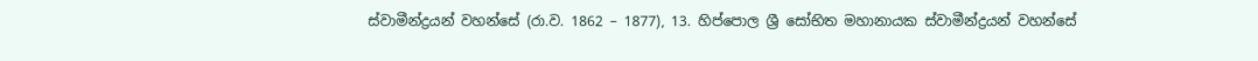ස්වාමීන්ද්‍රයන් වහන්සේ (රා.ව. 1862 – 1877), 13. හිප්පොල ශ්‍රී සෝභිත මහානායක ස්වාමීන්ද්‍රයන් වහන්සේ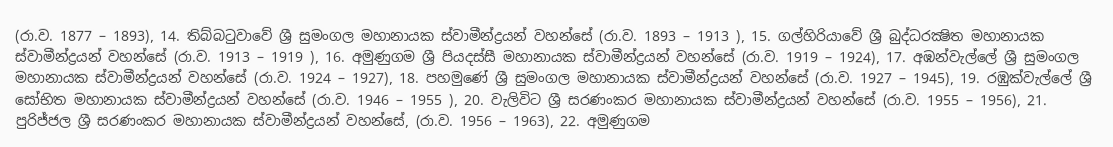(රා.ව. 1877 – 1893), 14. තිබ්බටුවාවේ ශ්‍රී සුමංගල මහානායක ස්වාමීන්ද්‍රයන් වහන්සේ (රා.ව. 1893 – 1913 ), 15. ගල්හිරියාවේ ශ්‍රී බුද්ධරක්‍ෂිත මහානායක ස්වාමීන්ද්‍රයන් වහන්සේ (රා.ව. 1913 – 1919 ), 16. අමුණුගම ශ්‍රී පියදස්සී මහානායක ස්වාමීන්ද්‍රයන් වහන්සේ (රා.ව. 1919 – 1924), 17. අඹන්වැල්ලේ ශ්‍රී සුමංගල මහානායක ස්වාමීන්ද්‍රයන් වහන්සේ (රා.ව. 1924 – 1927), 18. පහමුණේ ශ්‍රී සුමංගල මහානායක ස්වාමීන්ද්‍රයන් වහන්සේ (රා.ව. 1927 – 1945), 19. රඹුක්වැල්ලේ ශ්‍රී සෝභිත මහානායක ස්වාමීන්ද්‍රයන් වහන්සේ (රා.ව. 1946 – 1955 ), 20. වැලිවිට ශ්‍රී සරණංකර මහානායක ස්වාමීන්ද්‍රයන් වහන්සේ (රා.ව. 1955 – 1956), 21. පුරිජ්ජල ශ්‍රී සරණංකර මහානායක ස්වාමීන්ද්‍රයන් වහන්සේ, (රා.ව. 1956 – 1963), 22. අමුණුගම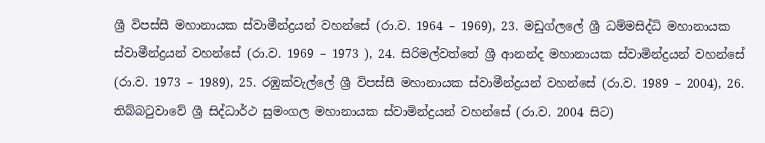ශ්‍රී විපස්සී මහානායක ස්වාමීන්ද්‍රයන් වහන්සේ (රා.ව. 1964 – 1969), 23. මඩුග්ලලේ ශ්‍රී ධම්මසිද්ධි මහානායක ස්වාමීන්ද්‍රයන් වහන්සේ (රා.ව. 1969 – 1973 ), 24. සිරිමල්වත්තේ ශ්‍රී ආනන්ද මහානායක ස්වාමින්ද්‍රයන් වහන්සේ (රා.ව. 1973 – 1989), 25. රඹුක්වැල්ලේ ශ්‍රී විපස්සී මහානායක ස්වාමීන්ද්‍රයන් වහන්සේ (රා.ව. 1989 – 2004), 26. තිබ්බටුවාවේ ශ්‍රී සිද්ධාර්ථ සුමංගල මහානායක ස්වාමින්ද්‍රයන් වහන්සේ (රා.ව. 2004 සිට)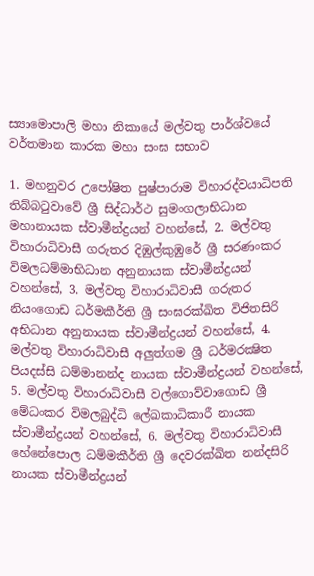ස්‍යාමොපාලි මහා නිකායේ මල්වතු පාර්ශ්වයේ වර්තමාන කාරක මහා සංඝ සභාව

1. මහනුවර උපෝෂිත පුෂ්පාරාම විහාරද්වයාධිපති තිබ්බටුවාවේ ශ්‍රී සිද්ධාර්ථ සුමංගලාභිධාන මහානායක ස්වාමීන්ද්‍රයන් වහන්සේ, 2. මල්වතු විහාරාධිවාසී ගරුතර දිඹුල්කුඹුරේ ශ්‍රී සරණංකර විමලධම්මාභිධාන අනුනායක ස්වාමීන්ද්‍රයන් වහන්සේ, 3. මල්වතු විහාරාධිවාසී ගරුතර නියංගොඩ ධර්මකීර්ති ශ්‍රී සංඝරක්ඛිත විජිතසිරි අභිධාන අනුනායක ස්වාමීන්ද්‍රයන් වහන්සේ, 4. මල්වතු විහාරාධිවාසී අලුත්ගම ශ්‍රී ධර්මරක්‍ෂිත පියදස්සි ධම්මානන්ද නායක ස්වාමීන්ද්‍රයන් වහන්සේ, 5. මල්වතු විහාරාධිවාසී වල්ගොව්වාගොඩ ශ්‍රී මේධංකර විමලබුද්ධි ලේඛකාධිකාරී නායක ස්වාමීන්ද්‍රයන් වහන්සේ, 6. මල්වතු විහාරාධිවාසී හේනේපොල ධම්මකීර්ති ශ්‍රී දෙවරක්ඛිත නන්දසිරි නායක ස්වාමීන්ද්‍රයන්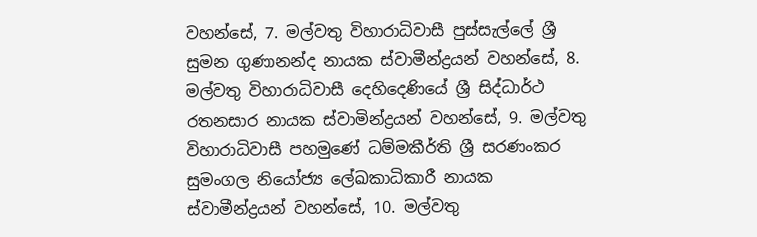වහන්සේ, 7. මල්වතු විහාරාධිවාසී පුස්සැල්ලේ ශ්‍රී සුමන ගුණානන්ද නායක ස්වාමීන්ද්‍රයන් වහන්සේ, 8. මල්වතු විහාරාධිවාසී දෙහිදෙණියේ ශ්‍රී සිද්ධාර්ථ රතනසාර නායක ස්වාමින්ද්‍රයන් වහන්සේ, 9. මල්වතු විහාරාධිවාසී පහමුණේ ධම්මකීර්ති ශ්‍රී සරණංකර සුමංගල නියෝජ්‍ය ලේඛකාධිකාරී නායක ස්වාමීන්ද්‍රයන් වහන්සේ, 10. මල්වතු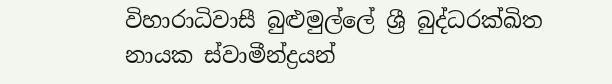විහාරාධිවාසී බුළුමුල්ලේ ශ්‍රී බුද්ධරක්‍ඛිත නායක ස්වාමීන්ද්‍රයන්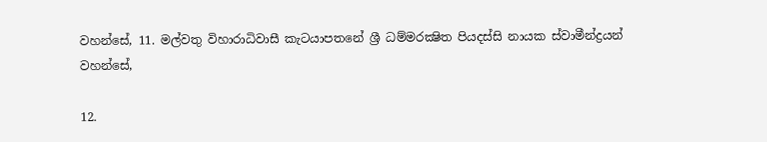වහන්සේ, 11. මල්වතු විහාරාධිවාසී කැටයාපතනේ ශ්‍රී ධම්මරක්‍ෂිත පියදස්සි නායක ස්වාමීන්ද්‍රයන් වහන්සේ,

12.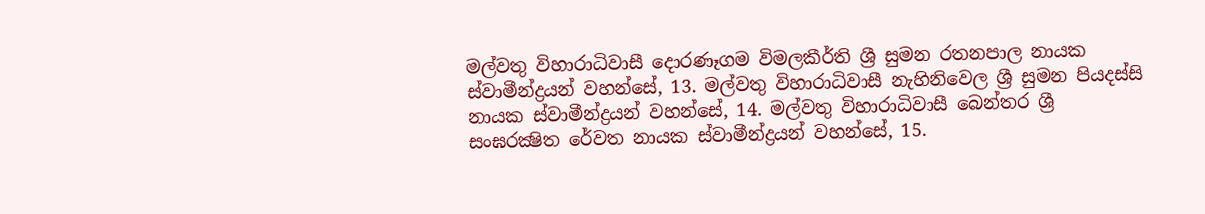මල්වතු විහාරාධිවාසී දොරණෑගම විමලකීර්ති ශ්‍රී සුමන රතනපාල නායක ස්වාමීන්ද්‍රයන් වහන්සේ, 13. මල්වතු විහාරාධිවාසී නැහිනිවෙල ශ්‍රී සුමන පියදස්සි නායක ස්වාමීන්ද්‍රයන් වහන්සේ, 14. මල්වතු විහාරාධිවාසී බෙන්තර ශ්‍රී සංඝරක්‍ෂිත රේවත නායක ස්වාමීන්ද්‍රයන් වහන්සේ, 15.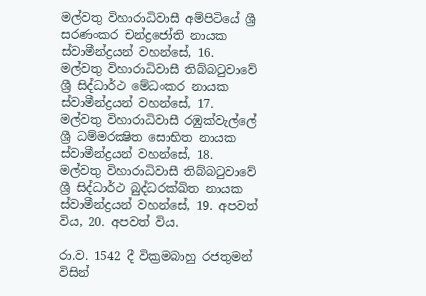මල්වතු විහාරාධිවාසී අම්පිටියේ ශ්‍රී සරණංකර චන්ද්‍රජෝති නායක ස්වාමීන්ද්‍රයන් වහන්සේ, 16. මල්වතු විහාරාධිවාසී තිබ්බටුවාවේ ශ්‍රී සිද්ධාර්ථ මේධංකර නායක ස්වාමීන්ද්‍රයන් වහන්සේ, 17. මල්වතු විහාරාධිවාසී රඹුක්වැල්ලේ ශ්‍රී ධම්මරක්‍ෂිත සොභිත නායක ස්වාමීන්ද්‍රයන් වහන්සේ, 18. මල්වතු විහාරාධිවාසී තිබ්බටුවාවේ ශ්‍රී සිද්ධාර්ථ බුද්ධරක්‍ඛිත නායක ස්වාමීන්ද්‍රයන් වහන්සේ, 19. අපවත් විය, 20. අපවත් විය.

රා.ව. 1542 දී වික්‍රමබාහු රජතුමන් විසින්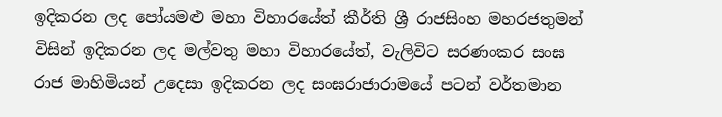ඉදිකරන ලද පෝයමළු මහා විහාරයේත් කීර්ති ශ්‍රී රාජසිංහ මහරජතුමන් විසින් ඉදිකරන ලද මල්වතු මහා විහාරයේත්, වැලිවිට සරණංකර සංඝ රාජ මාහිමියන් උදෙසා ඉදිකරන ලද සංඝරාජාරාමයේ පටන් වර්තමාන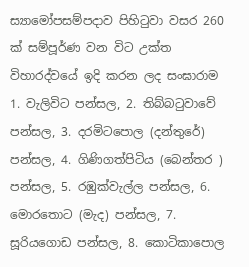ස්‍යාමෝපසම්පදාව පිහිටුවා වසර 260 ක් සම්පූර්ණ වන විට උක්ත විහාරද්වයේ ඉදි කරන ලද සංඝාරාම 1. වැලිවිට පන්සල, 2. තිබ්බටුවාවේ පන්සල, 3. දරමිටපොල (දන්තුරේ) පන්සල, 4. ගිණිගත්පිටිය (බෙන්තර ) පන්සල, 5. රඹුක්වැල්ල පන්සල, 6. මොරතොට (මැද) පන්සල, 7. සූරියගොඩ පන්සල, 8. කොටිකාපොල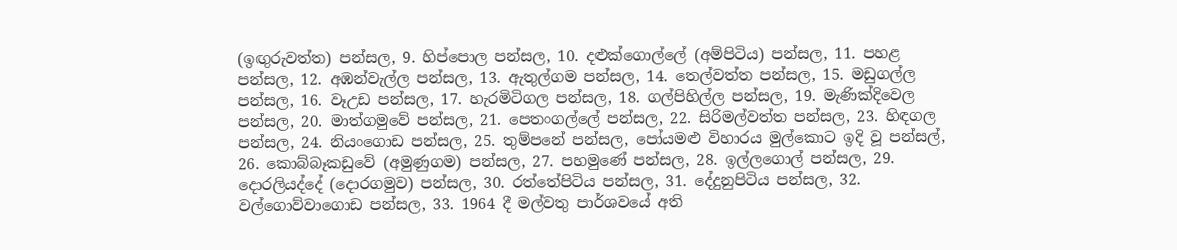(ඉඟුරුවත්ත) පන්සල, 9. හිප්පොල පන්සල, 10. දළුක්ගොල්ලේ (අම්පිටිය) පන්සල, 11. පහළ පන්සල, 12. අඹන්වැල්ල පන්සල, 13. ඇතුල්ගම පන්සල, 14. තෙල්වත්ත පන්සල, 15. මඩුගල්ල පන්සල, 16. වෑඋඩ පන්සල, 17. හැරමිටිගල පන්සල, 18. ගල්පිහිල්ල පන්සල, 19. මැණික්දිවෙල පන්සල, 20. මාත්ගමුවේ පන්සල, 21. පෙතංගල්ලේ පන්සල, 22. සිරිමල්වත්ත පන්සල, 23. හිඳගල පන්සල, 24. නියංගොඩ පන්සල, 25. තුම්පනේ පන්සල, පෝයමළු විහාරය මුල්කොට ඉදි වූ පන්සල්, 26. කොබ්බෑකඩුවේ (අමුණුගම) පන්සල, 27. පහමුණේ පන්සල, 28. ඉල්ලගොල් පන්සල, 29. දොරලියද්දේ (දොරගමුව) පන්සල, 30. රත්තේපිටිය පන්සල, 31. දේදුනුපිටිය පන්සල, 32. වල්ගොව්වාගොඩ පන්සල, 33. 1964 දී මල්වතු පාර්ශවයේ අති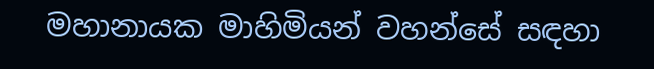මහානායක මාහිමියන් වහන්සේ සඳහා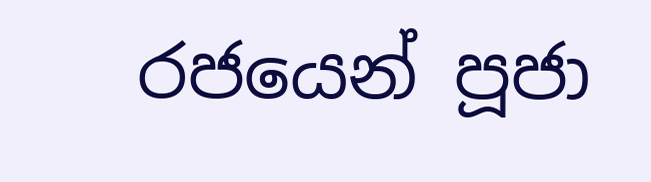රජයෙන් පූජා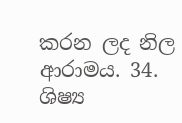කරන ලද නිල ආරාමය. 34. ශිෂ්‍ය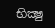භික්‍ෂු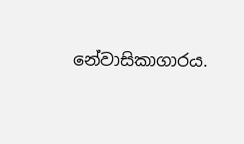නේවාසිකාගාරය.